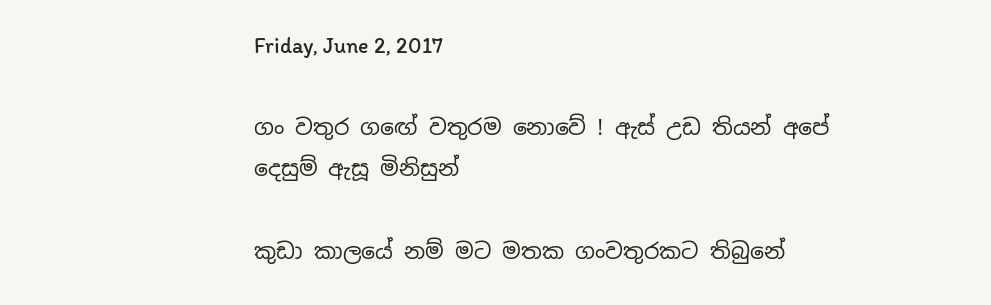Friday, June 2, 2017

ගං වතුර ගඟේ වතුරම නොවේ ! ඇස් උඩ තියන් අපේ දෙසුම් ඇසූ මිනිසුන්

කුඩා කාලයේ නම් මට මතක ගංවතුරකට තිබුනේ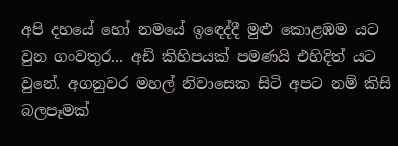අපි දහයේ හෝ නමයේ ඉඳෙද්දී මුළු කොළඹම යට වුන ගංවතුර... අඩි කිහිපයක් පමණයි එහිදිත් යට වුනේ. අගනුවර මහල් නිවාසෙක සිටි අපට නම් කිසි බලපෑමක්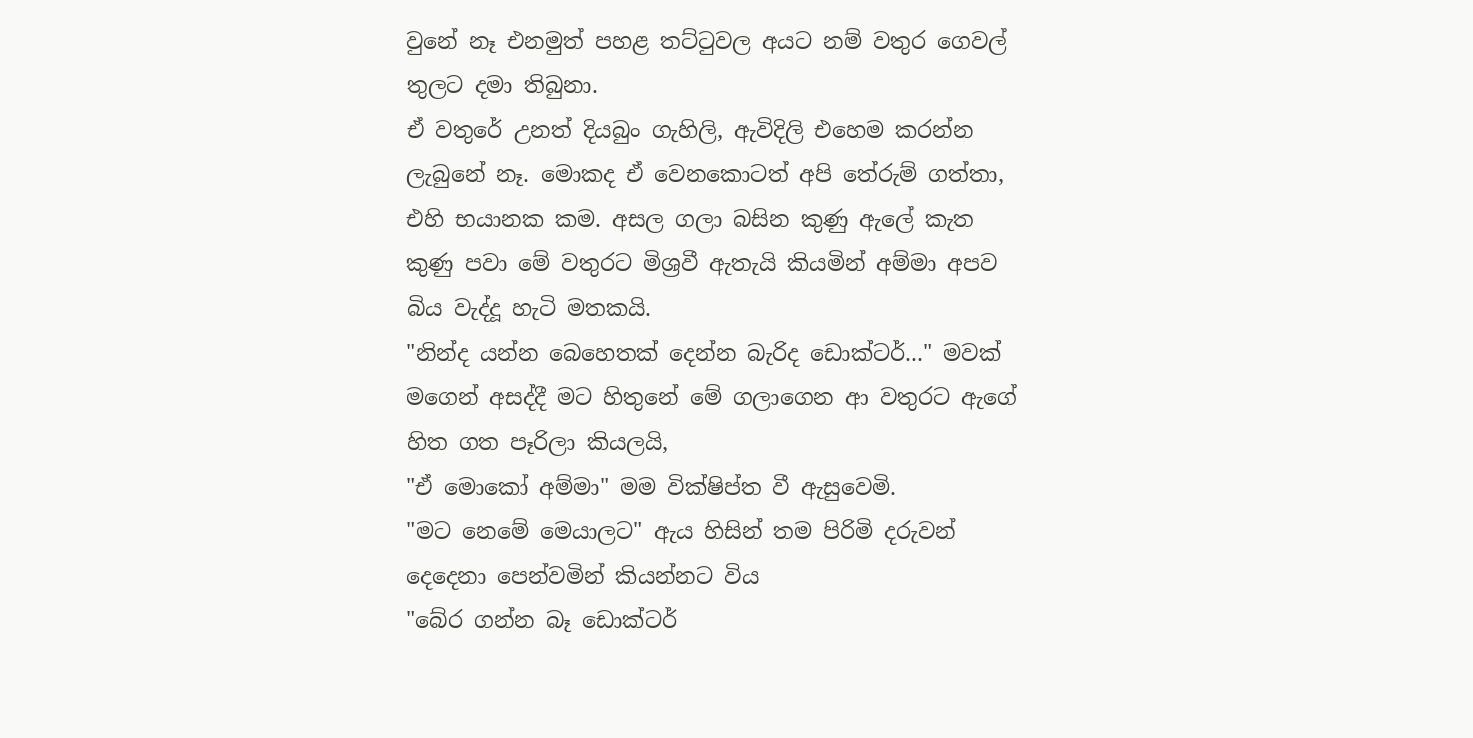වුනේ නෑ එනමුත් පහළ තට්ටුවල අයට නම් වතුර ගෙවල් තුලට දමා තිබුනා.
ඒ වතුරේ උනත් දියබුං ගැහිලි, ඇවිදිලි එහෙම කරන්න ලැබුනේ නෑ. මොකද ඒ වෙනකොටත් අපි තේරුම් ගත්තා, එහි භයානක කම. අසල ගලා බසින කුණු ඇලේ කැත කුණු පවා මේ වතුරට මිශ්‍රවී ඇතැයි කියමින් අම්මා අපව බිය වැද්දූ හැටි මතකයි.
"නින්ද යන්න බෙහෙතක් දෙන්න බැරිද ඩොක්ටර්..." මවක් මගෙන් අසද්දී මට හිතුනේ මේ ගලාගෙන ආ වතුරට ඇගේ හිත ගත පෑරිලා කියලයි,
"ඒ මොකෝ අම්මා" මම වික්ෂිප්ත වී ඇසුවෙමි.
"මට නෙමේ මෙයාලට" ඇය හිසින් තම පිරිමි දරුවන් දෙදෙනා පෙන්වමින් කියන්නට විය
"බේර ගන්න බෑ ඩොක්ටර්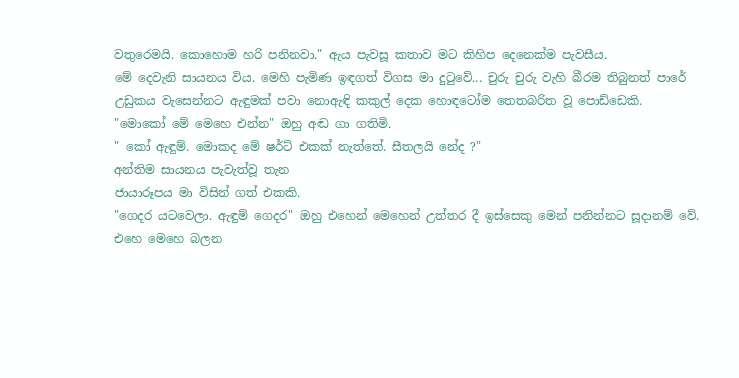වතුරෙමයි. කොහොම හරි පනිනවා." ඇය පැවසූ කතාව මට කිහිප දෙනෙක්ම පැවසීය.
මේ දෙවැනි සායනය විය. මෙහි පැමිණ ඉඳගත් විගස මා දුටුවේ... චුරු චුරු වැහි බීරම තිබුනත් පාරේ උඩුකය වැසෙන්නට ඇඳුමක් පවා නොඇඳි කකුල් දෙක හොඳටෝම තෙතබරිත වූ පොඩ්ඩෙකි.
"මොකෝ මේ මෙහෙ එන්න" ඔහු අඬ ගා ගතිමි.
" කෝ ඇඳුම්. මොකද මේ ෂර්ට් එකක් නැත්තේ. සීතලයි නේද ?"
අන්තිම සායනය පැවැත්වූ තැන
ජායාරූපය මා විසින් ගත් එකකි.
"ගෙදර යටවෙලා. ඇඳුම් ගෙදර" ඔහු එහෙන් මෙහෙන් උත්තර දී ඉස්සෙකු මෙන් පනින්නට සූදානම් වේ. එහෙ මෙහෙ බලන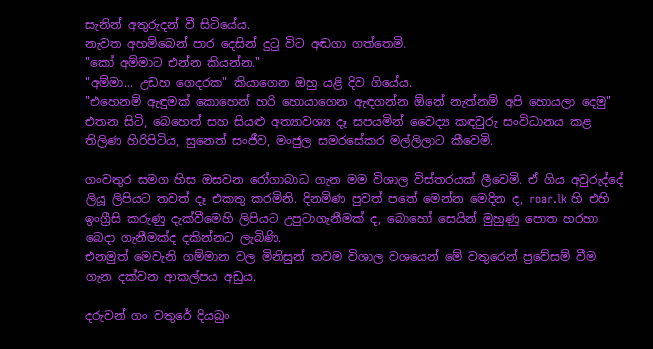සැනින් අතුරුදන් වී සිටියේය.
නැවත අහම්බෙන් පාර දෙසින් දුටු විට අඬගා ගත්තෙමි.
"කෝ අම්මාට එන්න කියන්න."
"අම්මා... උඩහ ගෙදරක" කියාගෙන ඔහු යළි දිව ගියේය.
"එහෙනම් ඇඳුමක් කොහෙන් හරි හොයාගෙන ඇඳගන්න ඕනේ නැත්නම් අපි හොයලා දෙමු" එතන සිටි, බෙහෙත් සහ සියළු අත්‍යාවශ්‍ය දෑ සපයමින් වෛද්‍ය කඳවුරු සංවිධානය කළ තිලිණ හිරිපිටිය, සුනෙත් සංජීව, මංජුල සමරසේකර මල්ලිලාට කීවෙමි.

ගංවතුර සමග හිස ඔසවන රෝගාබාධ ගැන මම විශාල විස්තරයක් ලීවෙමි. ඒ ගිය අවුරුද්දේ ලියූ ලිපියට තවත් දෑ එකතු කරමිනි. දිනමිණ පුවත් පතේ මෙන්න මෙදින ද, roar.lk හි එහි ඉංග්‍රීසි කරුණු දැක්වීමෙහි ලිපියට උපුටාගැනීමක් ද, බොහෝ සෙයින් මුහුණු පොත හරහා බෙදා ගැනීමක්ද දකින්නට ලැබිණි.
එනමුත් මෙවැනි ගම්මාන වල මිනිසුන් තවම විශාල වශයෙන් මේ වතුරෙන් ප්‍රවේසම් වීම ගැන දක්වන ආකල්පය අඩුය.

දරුවන් ගං වතුරේ දියබුං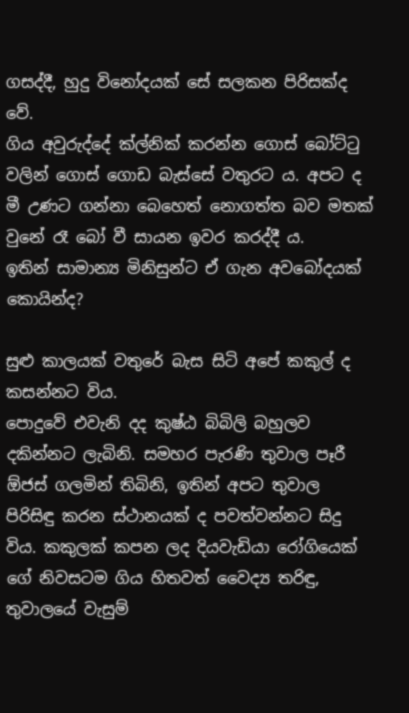ගසද්දී, හුදු විනෝදයක් සේ සලකන පිරිසක්ද වේ.
ගිය අවුරුද්දේ ක්ල්නික් කරන්න ගොස් බෝට්ටු වලින් ගොස් ගොඩ බැස්සේ වතුරට ය. අපට ද මී උණට ගන්නා බෙහෙත් නොගත්ත බව මතක් වුනේ රෑ බෝ වී සායන ඉවර කරද්දී ය.
ඉතින් සාමාන්‍ය මිනිසුන්ට ඒ ගැන අවබෝදයක් කොයින්ද?

සුළු කාලයක් වතුරේ බැස සිටි අපේ කකුල් ද කසන්නට විය.
පොදුවේ එවැනි දද කුෂ්ඨ බිබිලි බහුලව දකින්නට ලැබිනි. සමහර පැරණි තුවාල පෑරී ඕජස් ගලමින් තිබිනි, ඉතින් අපට තුවාල පිරිසිඳු කරන ස්ථානයක් ද පවත්වන්නට සිදු විය. කකුලක් කපන ලද දියවැඩියා රෝගියෙක් ගේ නිවසටම ගිය හිතවත් වෛද්‍ය තරිඳු, තුවාලයේ වැසුම්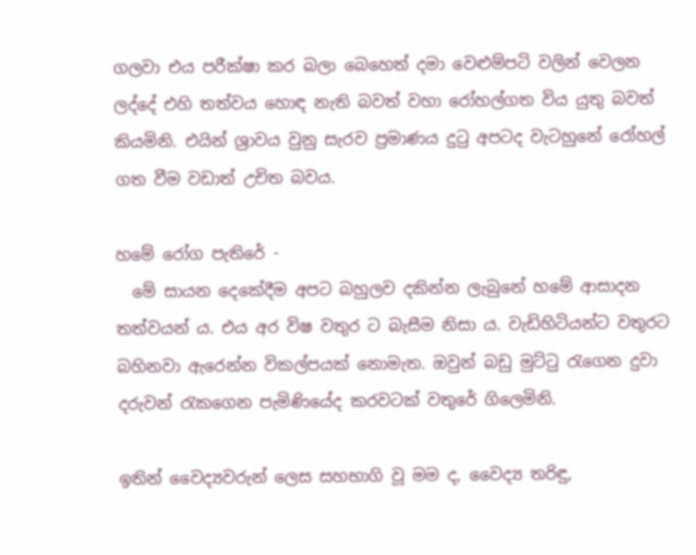ගලවා එය පරීක්ෂා කර බලා බෙහෙත් දමා වෙළුම්පටි වලින් වෙලන ලද්දේ එහි තත්වය හොඳ නැති බවත් වහා රෝහල්ගත විය යුතු බවත් කියමිනි. එයින් ශ්‍රාවය වුනු සැරව ප්‍රමාණය දුටු අපටද වැටහුනේ රෝහල් ගත වීම වඩාත් උචිත බවය.

හමේ රෝග පැතිරේ -
  මේ සායන දෙකේදීම අපට බහුලව දකින්න ලැබුනේ හමේ ආසාදන තත්වයන් ය. එය අර විෂ වතුර ට බැසීම නිසා ය. වැඩිහිටියන්ට වතුරට බහිනවා ඇරෙන්න විකල්පයක් නොමැත. ඔවුන් බඩු මුට්ටු රැගෙන දුවා දරුවන් රැකගෙන පැමිණියේද කරවටක් වතුරේ ගිලෙමිනි.

ඉතින් වෛද්‍යවරුන් ලෙස සහභාගි වූ මම ද, වෛද්‍ය තරිඳු,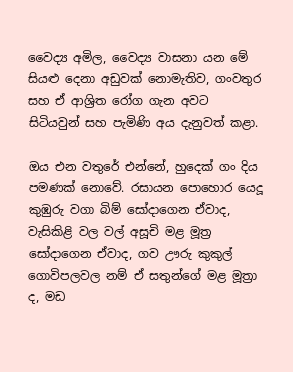වෛද්‍ය අමිල, වෛද්‍ය වාසනා යන මේ සියළු දෙනා අඩුවක් නොමැතිව, ගංවතුර සහ ඒ ආශ්‍රිත රෝග ගැන අවට සිටියවුන් සහ පැමිණි අය දැනුවත් කළා.

ඔය එන වතුරේ එන්නේ, හුදෙක් ගං දිය පමණක් නොවේ. රසායන පොහොර යෙදූ කුඹුරු වගා බිම් සෝදාගෙන ඒවාද, වැසිකිළි වල වල් අසූචි මළ මූත්‍ර සෝදාගෙන ඒවාද, ගව ඌරු කුකුල් ගොවිපලවල නම් ඒ සතුන්ගේ මළ මූත්‍රා ද, මඩ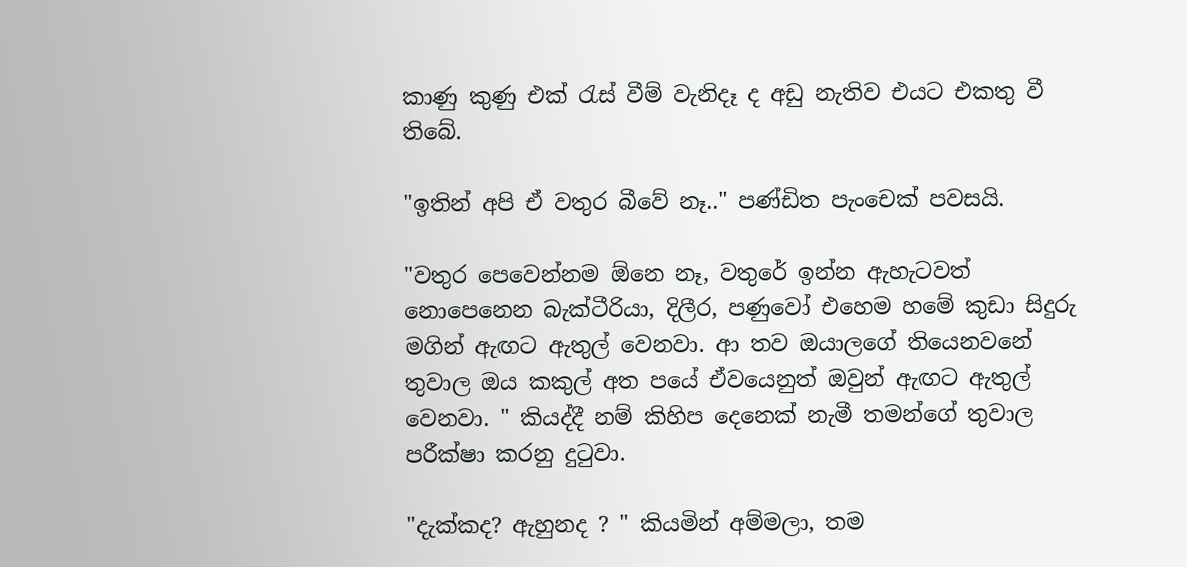කාණු කුණු එක් රැස් වීම් වැනිදෑ ද අඩු නැතිව එයට එකතු වී තිබේ.

"ඉතින් අපි ඒ වතුර බීවේ නෑ.." පණ්ඩිත පැංචෙක් පවසයි.

"වතුර පෙවෙන්නම ඕනෙ නෑ, වතුරේ ඉන්න ඇහැටවත් නොපෙනෙන බැක්ටීරියා, දිලීර, පණුවෝ එහෙම හමේ කුඩා සිදුරු මගින් ඇඟට ඇතුල් වෙනවා. ආ තව ඔයාලගේ තියෙනවනේ තුවාල ඔය කකුල් අත පයේ ඒවයෙනුත් ඔවුන් ඇඟට ඇතුල් වෙනවා. " කියද්දී නම් කිහිප දෙනෙක් නැමී තමන්ගේ තුවාල පරීක්ෂා කරනු දුටුවා.

"දැක්කද? ඇහුනද ? " කියමින් අම්මලා, තම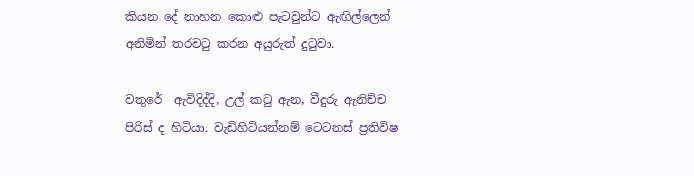කියන දේ නාහන කොළු පැටවුන්ට ඇඟිල්ලෙන් අනිමින් තරවටු කරන අයුරුත් දුටුවා.

වතුරේ  ඇවිදිද්දි, උල් කටු ඇන, වීදුරු ඇනිච්ච පිරිස් ද හිටියා. වැඩිහිටියන්නම් ටෙටනස් ප්‍රතිවිෂ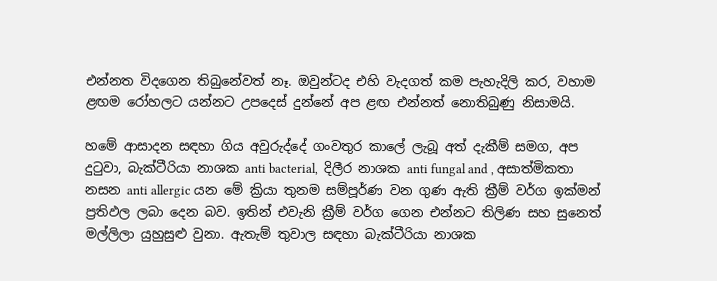එන්නත විදගෙන තිබුනේවත් නෑ. ඔවුන්ටද එහි වැදගත් කම පැහැදිලි කර, වහාම ළඟම රෝහලට යන්නට උපදෙස් දුන්නේ අප ළඟ එන්නත් නොතිබුණු නිසාමයි.

හමේ ආසාදන සඳහා ගිය අවුරුද්දේ ගංවතුර කාලේ ලැබූ අත් දැකීම් සමග, අප දුටුවා, බැක්ටීරියා නාශක anti bacterial,  දිලීර නාශක anti fungal and , අසාත්මිකතා නසන anti allergic යන මේ ක්‍රියා තුනම සම්පූර්ණ වන ගුණ ඇති ක්‍රීම් වර්ග ඉක්මන් ප්‍රතිඵල ලබා දෙන බව. ඉතින් එවැනි ක්‍රීම් වර්ග ගෙන එන්නට තිලිණ සහ සුනෙත් මල්ලිලා යුහුසුළු වුනා. ඇතැම් තුවාල සඳහා බැක්ටීරියා නාශක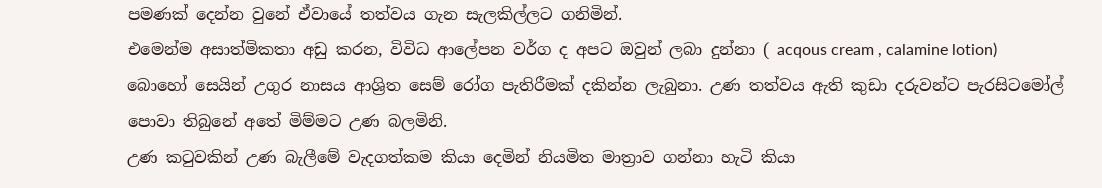පමණක් දෙන්න වුනේ ඒවායේ තත්වය ගැන සැලකිල්ලට ගනිමින්.
එමෙන්ම අසාත්මිකතා අඩු කරන, විවිධ ආලේපන වර්ග ද අපට ඔවුන් ලබා දුන්නා ( acqous cream , calamine lotion)
බොහෝ සෙයින් උගුර නාසය ආශ්‍රිත සෙම් රෝග පැතිරීමක් දකින්න ලැබුනා. උණ තත්වය ඇති කුඩා දරුවන්ට පැරසිටමෝල් පොවා තිබුනේ අතේ මිම්මට උණ බලමිනි.
උණ කටුවකින් උණ බැලීමේ වැදගත්කම කියා දෙමින් නියමිත මාත්‍රාව ගන්නා හැටි කියා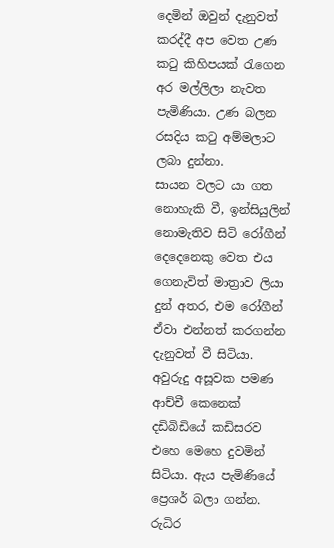දෙමින් ඔවුන් දැනුවත් කරද්දී අප වෙත උණ කටු කිහිපයක් රැගෙන අර මල්ලිලා නැවත පැමිණියා. උණ බලන රසදිය කටු අම්මලාට ලබා දුන්නා.
සායන වලට යා ගත නොහැකි වී, ඉන්සියුලින් නොමැතිව සිටි රෝගීන් දෙදෙනෙකු වෙත එය ගෙනැවිත් මාත්‍රාව ලියා දුන් අතර, එම රෝගීන් ඒවා එන්නත් කරගන්න දැනුවත් වී සිටියා.
අවුරුදු අසූවක පමණ ආච්චී කෙනෙක් දඩිබිඩියේ කඩිසරව එහෙ මෙහෙ දුවමින් සිටියා. ඇය පැමිණියේ ප්‍රෙශර් බලා ගන්න. රුධිර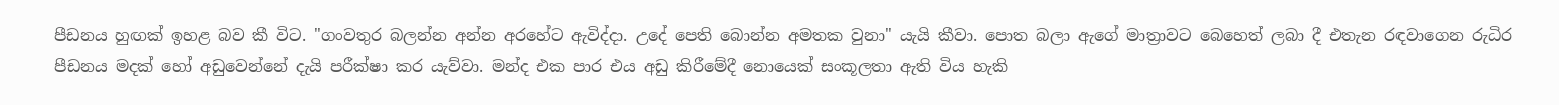පීඩනය හුඟක් ඉහළ බව කී විට. "ගංවතුර බලන්න අන්න අරහේට ඇවිද්දා. උදේ පෙති බොන්න අමතක වුනා" යැයි කීවා. පොත බලා ඇගේ මාත්‍රාවට බෙහෙත් ලබා දී එතැන රඳවාගෙන රුධිර පීඩනය මදක් හෝ අඩුවෙන්නේ දැයි පරීක්ෂා කර යැව්වා. මන්ද එක පාර එය අඩු කිරීමේදී නොයෙක් සංකූලතා ඇති විය හැකි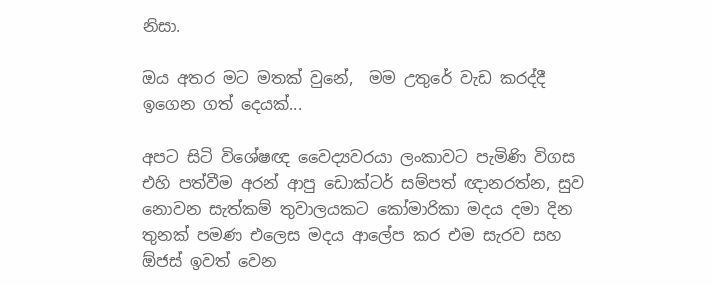නිසා.

ඔය අතර මට මතක් වුනේ,  මම උතුරේ වැඩ කරද්දී ඉගෙන ගත් දෙයක්...

අපට සිටි විශේෂඥ වෛද්‍යවරයා ලංකාවට පැමිණි විගස එහි පත්වීම අරන් ආපු ඩොක්ටර් සම්පත් ඥානරත්න, සුව නොවන සැත්කම් තුවාලයකට කෝමාරිකා මදය දමා දින තුනක් පමණ එලෙස මදය ආලේප කර එම සැරව සහ ඕජස් ඉවත් වෙන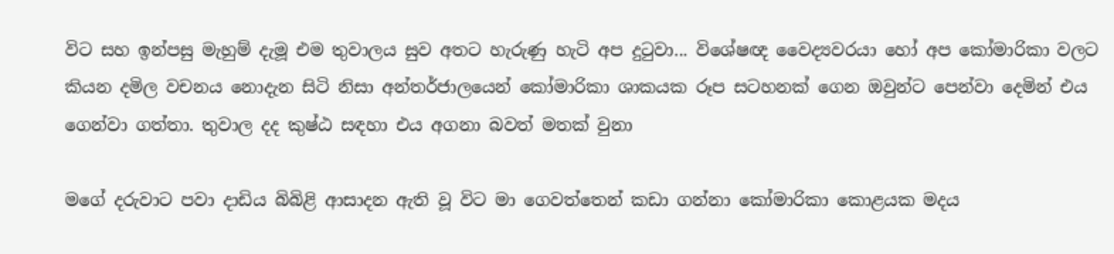විට සහ ඉන්පසු මැහුම් දැමූ එම තුවාලය සුව අතට හැරුණු හැටි අප දුටුවා... විශේෂඥ වෛද්‍යවරයා හෝ අප කෝමාරිකා වලට කියන දමිල වචනය නොදැන සිටි නිසා අන්තර්ජාලයෙන් කෝමාරිකා ශාකයක රූප සටහනක් ගෙන ඔවුන්ට පෙන්වා දෙමින් එය ගෙන්වා ගත්තා. තුවාල දද කුෂ්ඨ සඳහා එය අගනා බවත් මතක් වුනා

මගේ දරුවාට පවා දාඩිය බිබිළි ආසාදන ඇති වූ විට මා ගෙවත්‍තෙන් කඩා ගන්නා කෝමාරිකා කොළයක මදය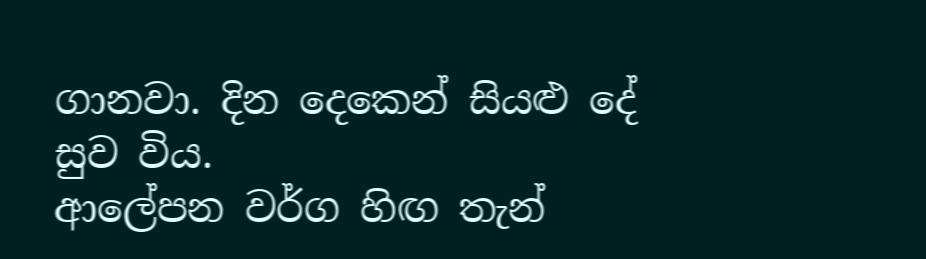ගානවා. දින දෙකෙන් සියළු දේ සුව විය.
ආලේපන වර්ග හිඟ තැන්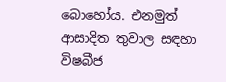බොහෝය. එනමුත් ආසාදිත තුවාල සඳහා විෂබීජ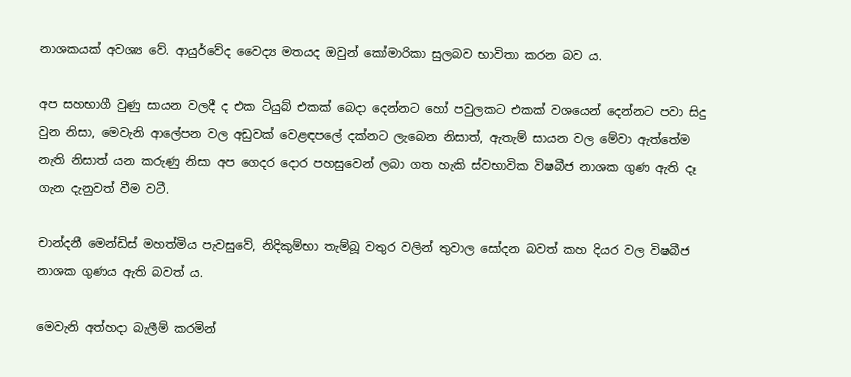නාශකයක් අවශ්‍ය වේ. ආයුර්වේද වෛද්‍ය මතයද ඔවුන් කෝමාරිකා සුලබව භාවිතා කරන බව ය.

අප සහභාගී වුණු සායන වලදී ද එක ටියුබ් එකක් බෙදා දෙන්නට හෝ පවුලකට එකක් වශයෙන් දෙන්නට පවා සිදු වුන නිසා, මෙවැනි ආලේපන වල අඩුවක් වෙළඳපලේ දක්නට ලැබෙන නිසාත්, ඇතැම් සායන වල මේවා ඇත්තේම නැති නිසාත් යන කරුණු නිසා අප ගෙදර දොර පහසුවෙන් ලබා ගත හැකි ස්වභාවික විෂබීජ නාශක ගුණ ඇති දෑ ගැන දැනුවත් වීම වටී.

චාන්දනී මෙන්ඩිස් මහත්මිය පැවසුවේ, නිදිකුම්භා තැම්බූ වතුර වලින් තුවාල සෝදන බවත් කහ දියර වල විෂබීජ නාශක ගුණය ඇති බවත් ය.

මෙවැනි අත්හදා බැලීම් කරමින්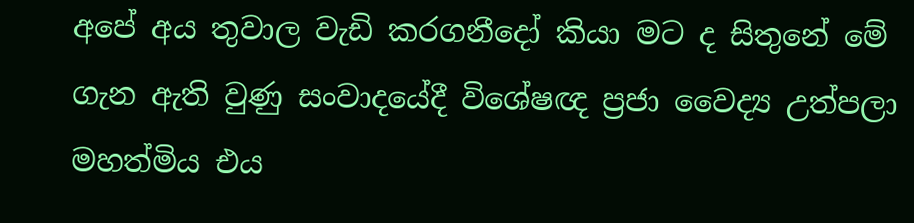අපේ අය තුවාල වැඩි කරගනීදෝ කියා මට ද සිතුනේ මේ ගැන ඇති වුණු සංවාදයේදී විශේෂඥ ප්‍රජා වෛද්‍ය උත්පලා මහත්මිය එය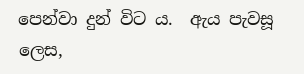පෙන්වා දුන් විට ය.  ඇය පැවසූ ලෙස,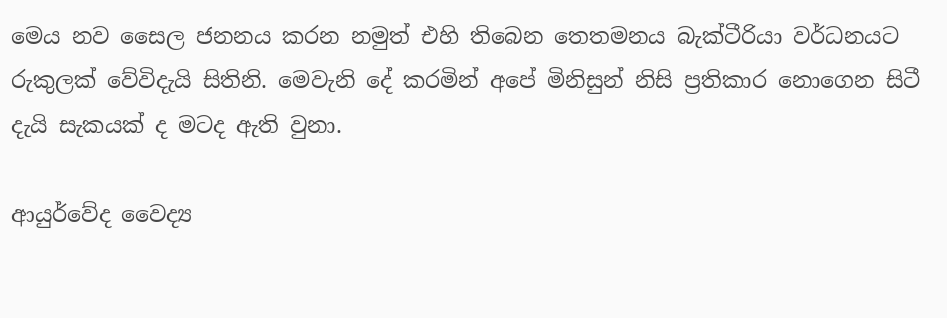මෙය නව සෛල ජනනය කරන නමුත් එහි තිබෙන තෙතමනය බැක්ටීරියා වර්ධනයට රුකුලක් වේවිදැයි සිතිනි. මෙවැනි දේ කරමින් අපේ මිනිසුන් නිසි ප්‍රතිකාර නොගෙන සිටී දැයි සැකයක් ද මටද ඇති වුනා.

ආයුර්වේද වෛද්‍ය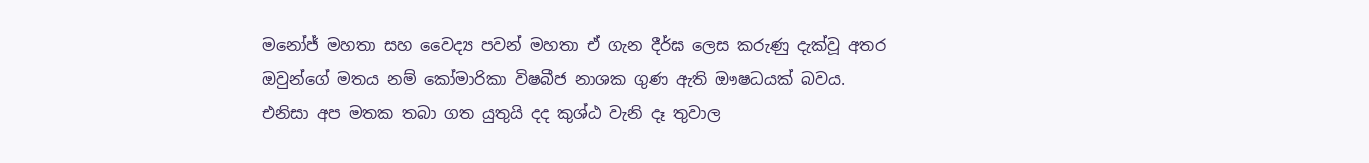මනෝජ් මහතා සහ වෛද්‍ය පවන් මහතා ඒ ගැන දීර්ඝ ලෙස කරුණු දැක්වූ අතර ඔවුන්ගේ මතය නම් කෝමාරිකා විෂබීජ නාශක ගුණ ඇති ඖෂධයක් බවය.
එනිසා අප මතක තබා ගත යුතුයි දද කුශ්ඨ වැනි දෑ තුවාල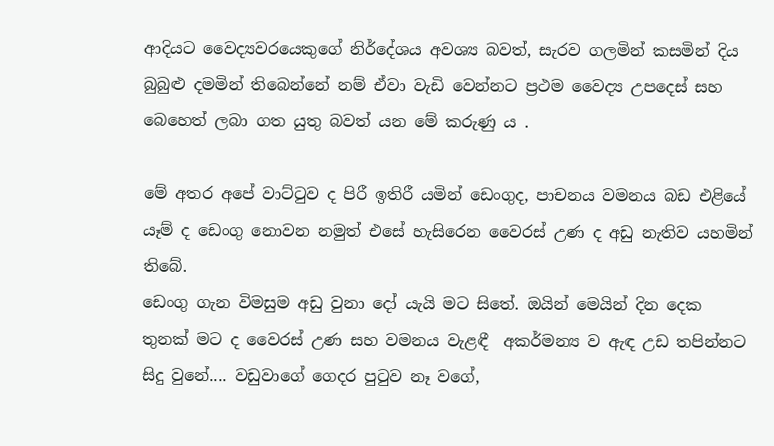ආදියට වෛද්‍යවරයෙකුගේ නිර්දේශය අවශ්‍ය බවත්, සැරව ගලමින් කසමින් දිය බුබුළු දමමින් තිබෙන්නේ නම් ඒවා වැඩි වෙන්නට ප්‍රථම වෛද්‍ය උපදෙස් සහ බෙහෙත් ලබා ගත යුතු බවත් යන මේ කරුණු ය .

මේ අතර අපේ වාට්ටුව ද පිරී ඉතිරී යමින් ඩෙංගුද, පාචනය වමනය බඩ එළියේ යෑම් ද ඩෙංගු නොවන නමුත් එසේ හැසිරෙන වෛරස් උණ ද අඩු නැතිව යහමින් තිබේ.
ඩෙංගු ගැන විමසුම අඩු වුනා දෝ යැයි මට සිතේ. ඔයින් මෙයින් දින දෙක තුනක් මට ද වෛරස් උණ සහ වමනය වැළඳී  අකර්මන්‍ය ව ඇඳ උඩ තපින්නට සිදු වුනේ.... වඩුවාගේ ගෙදර පුටුව නෑ වගේ,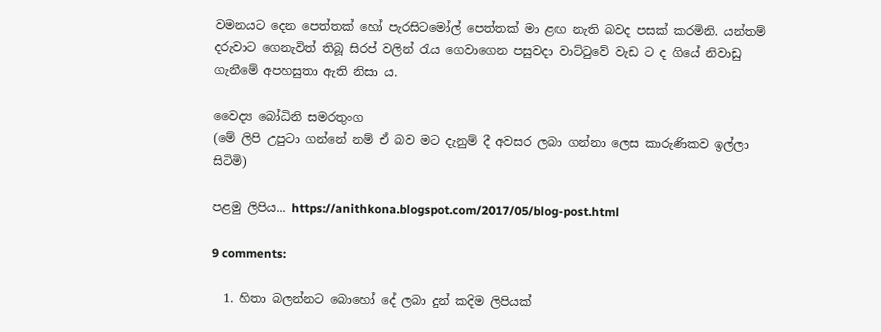වමනයට දෙන පෙත්තක් හෝ පැරසිටමෝල් පෙත්තක් මා ළඟ නැති බවද පසක් කරමිනි. යන්තම් දරුවාට ගෙනැවිත් තිබූ සිරප් වලින් රැය ගෙවාගෙන පසුවදා වාට්ටුවේ වැඩ ට ද ගියේ නිවාඩු ගැනීමේ අපහසුතා ඇති නිසා ය.

වෛද්‍ය බෝධිනි සමරතුංග
(මේ ලිපි උපුටා ගන්නේ නම් ඒ බව මට දැනුම් දී අවසර ලබා ගන්නා ලෙස කාරුණිකව ඉල්ලා සිටිමි)

පළමු ලිපිය... https://anithkona.blogspot.com/2017/05/blog-post.html

9 comments:

  1. හිතා බලන්නට බොහෝ දේ ලබා දුන් කදිම ලිපියක්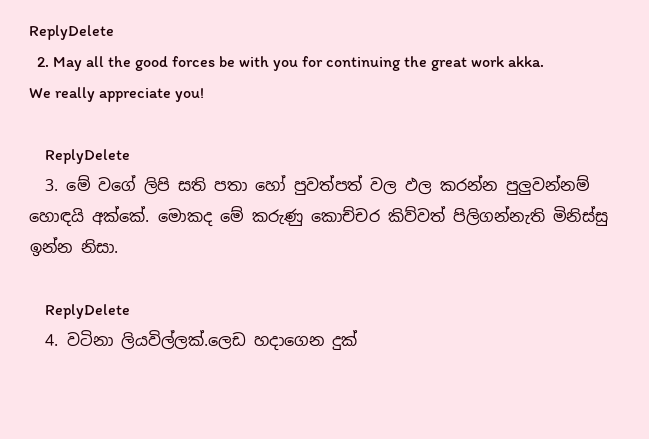ReplyDelete
  2. May all the good forces be with you for continuing the great work akka. We really appreciate you!

    ReplyDelete
  3. මේ වගේ ලිපි සති පතා හෝ පුවත්පත් වල ඵල කරන්න පුලුවන්නම් හොඳයි අක්කේ. මොකද මේ කරුණු කොච්චර කිව්වත් පිලිගන්නැති මිනිස්සු ඉන්න නිසා.

    ReplyDelete
  4. වටිනා ලියවිල්ලක්.ලෙඩ හදාගෙන දුක්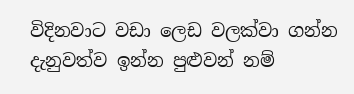විදිනවාට වඩා ලෙඩ වලක්වා ගන්න දැනුවත්ව ඉන්න පුළුවන් නම්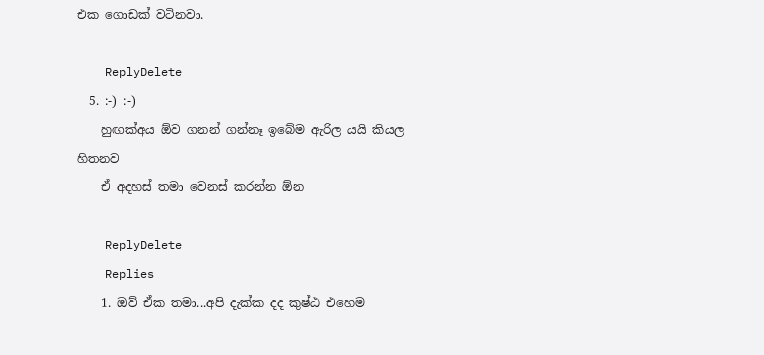එක ගොඩක් වටිනවා.

    ReplyDelete
  5. :-) :-)
    හුඟක්අය ඕව ගනන් ගන්නෑ ඉබේම ඇරිල යයි කියල හිතනව
    ඒ අදහස් තමා වෙනස් කරන්න ඕන

    ReplyDelete
    Replies
    1. ඔව් ඒක තමා...අපි දැක්ක දද කුෂ්ඨ එහෙම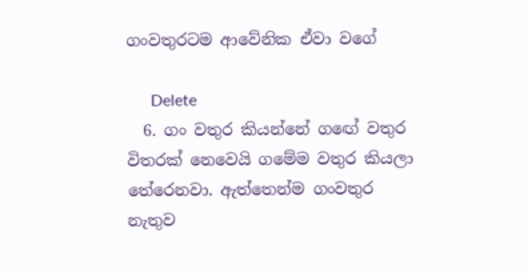ගංවතුරටම ආවේනික ඒවා වගේ

      Delete
  6. ගං වතුර කියන්නේ ග‍ඟේ වතුර විතරක් නෙවෙයි ගමේම වතුර කියලා තේරෙනවා. ඇත්තෙන්ම ගංවතුර නැතුව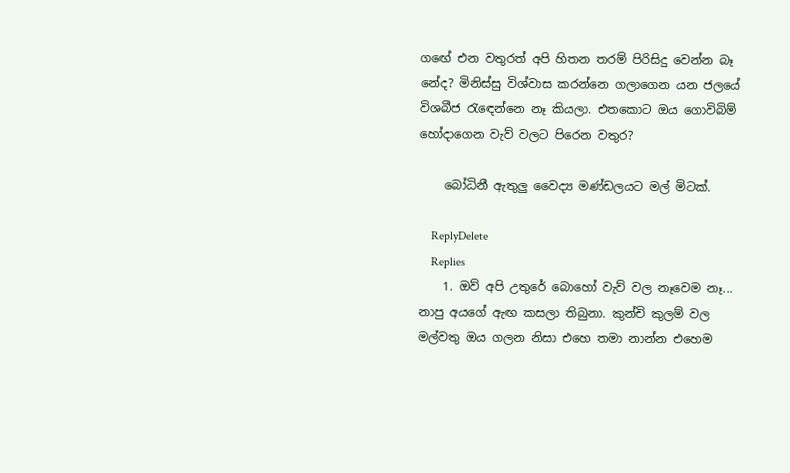ග‍ඟේ එන වතුරත් අපි හිතන තරම් පිරිසිදු වෙන්න බෑ නේද? මිනිස්සු විශ්වාස කරන්නෙ ගලාගෙන යන ජලයේ විශබීජ ‍රැ‍ඳෙන්නෙ නෑ කියලා. එතකොට ඔය ගොවිබිම් හෝදාගෙන වැව් වලට පිරෙන වතුර?

    බෝධිනී ඇතුලු වෛද්‍ය මණ්ඩලයට මල් මිටක්.

    ReplyDelete
    Replies
    1. ඔව් අපි උතුරේ බොහෝ වැව් වල නෑවෙම නෑ... නාපු අයගේ ඇඟ කසලා තිබුනා. කුන්චි කුලම් වල මල්වතු ඔය ගලන නිසා එහෙ තමා නාන්න එහෙම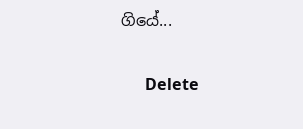ගියේ...

      Delete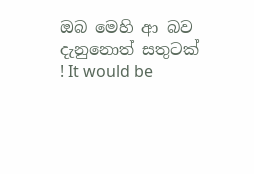ඔබ මෙහි ආ බව දැනුනොත් සතුටක් ! It would be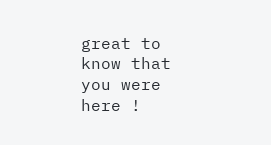great to know that you were here !